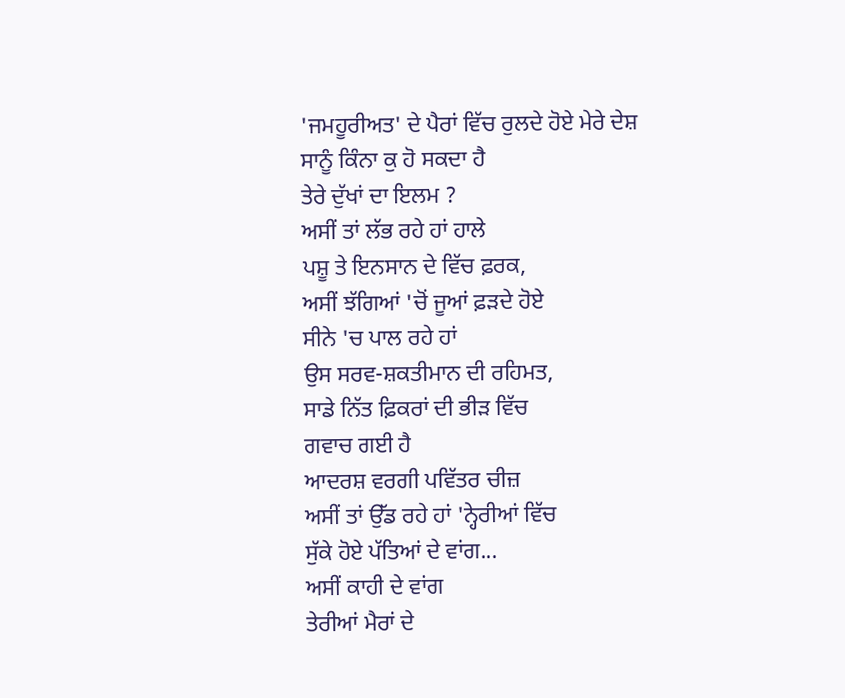'ਜਮਹੂਰੀਅਤ' ਦੇ ਪੈਰਾਂ ਵਿੱਚ ਰੁਲਦੇ ਹੋਏ ਮੇਰੇ ਦੇਸ਼
ਸਾਨੂੰ ਕਿੰਨਾ ਕੁ ਹੋ ਸਕਦਾ ਹੈ
ਤੇਰੇ ਦੁੱਖਾਂ ਦਾ ਇਲਮ ?
ਅਸੀਂ ਤਾਂ ਲੱਭ ਰਹੇ ਹਾਂ ਹਾਲੇ
ਪਸ਼ੂ ਤੇ ਇਨਸਾਨ ਦੇ ਵਿੱਚ ਫ਼ਰਕ,
ਅਸੀਂ ਝੱਗਿਆਂ 'ਚੋਂ ਜੂਆਂ ਫ਼ੜਦੇ ਹੋਏ
ਸੀਨੇ 'ਚ ਪਾਲ ਰਹੇ ਹਾਂ
ਉਸ ਸਰਵ-ਸ਼ਕਤੀਮਾਨ ਦੀ ਰਹਿਮਤ,
ਸਾਡੇ ਨਿੱਤ ਫ਼ਿਕਰਾਂ ਦੀ ਭੀੜ ਵਿੱਚ
ਗਵਾਚ ਗਈ ਹੈ
ਆਦਰਸ਼ ਵਰਗੀ ਪਵਿੱਤਰ ਚੀਜ਼
ਅਸੀਂ ਤਾਂ ਉੱਡ ਰਹੇ ਹਾਂ 'ਨ੍ਹੇਰੀਆਂ ਵਿੱਚ
ਸੁੱਕੇ ਹੋਏ ਪੱਤਿਆਂ ਦੇ ਵਾਂਗ...
ਅਸੀਂ ਕਾਹੀ ਦੇ ਵਾਂਗ
ਤੇਰੀਆਂ ਮੈਰਾਂ ਦੇ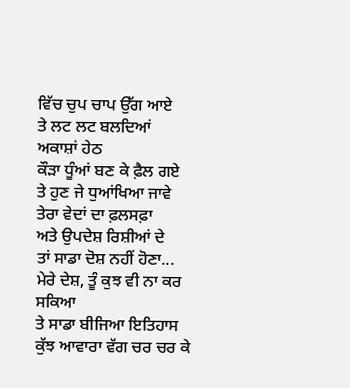ਵਿੱਚ ਚੁਪ ਚਾਪ ਉੱਗ ਆਏ
ਤੇ ਲਟ ਲਟ ਬਲਦਿਆਂ ਅਕਾਸ਼ਾਂ ਹੇਠ
ਕੌੜਾ ਧੂੰਆਂ ਬਣ ਕੇ ਫ਼ੈਲ ਗਏ
ਤੇ ਹੁਣ ਜੇ ਧੁਆਂਖਿਆ ਜਾਵੇ
ਤੇਰਾ ਵੇਦਾਂ ਦਾ ਫ਼ਲਸਫ਼ਾ
ਅਤੇ ਉਪਦੇਸ਼ ਰਿਸ਼ੀਆਂ ਦੇ
ਤਾਂ ਸਾਡਾ ਦੋਸ਼ ਨਹੀਂ ਹੋਣਾ...
ਮੇਰੇ ਦੇਸ਼, ਤੂੰ ਕੁਝ ਵੀ ਨਾ ਕਰ ਸਕਿਆ
ਤੇ ਸਾਡਾ ਬੀਜਿਆ ਇਤਿਹਾਸ
ਕੁੱਝ ਆਵਾਰਾ ਵੱਗ ਚਰ ਚਰ ਕੇ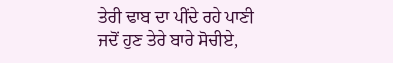ਤੇਰੀ ਢਾਬ ਦਾ ਪੀਂਦੇ ਰਹੇ ਪਾਣੀ
ਜਦੋਂ ਹੁਣ ਤੇਰੇ ਬਾਰੇ ਸੋਚੀਏ,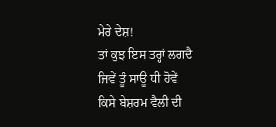ਮੇਰੇ ਦੇਸ਼!
ਤਾਂ ਕੁਝ ਇਸ ਤਰ੍ਹਾਂ ਲਗਦੈ
ਜਿਵੇਂ ਤੂੰ ਸਾਊ ਧੀ ਹੋਵੇਂ
ਕਿਸੇ ਬੇਸ਼ਰਮ ਵੈਲੀ ਦੀ